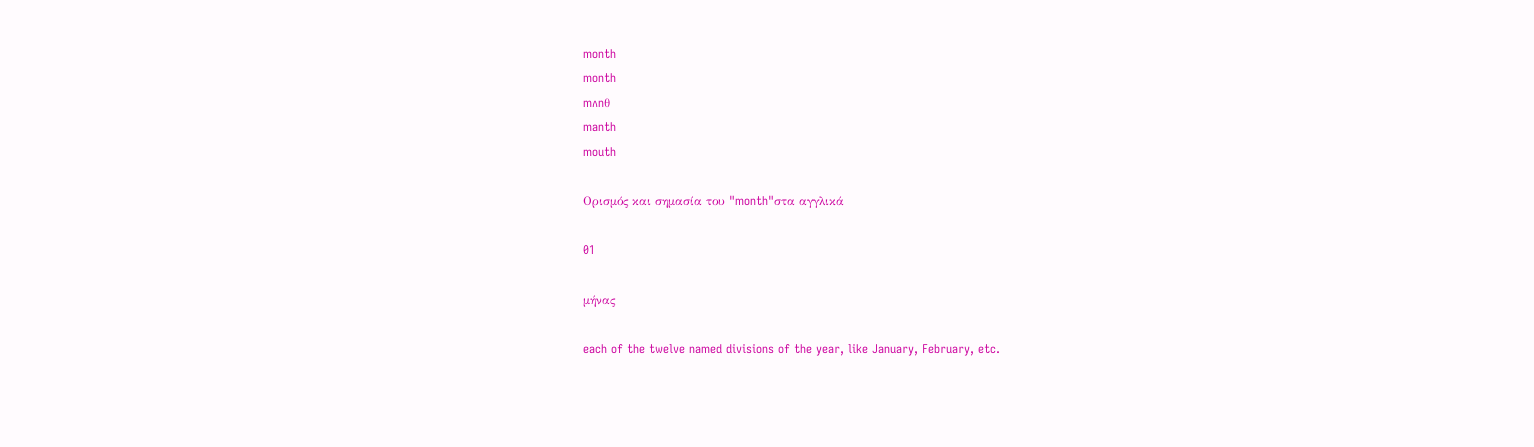month
month
mʌnθ
manth
mouth

Ορισμός και σημασία του "month"στα αγγλικά

01

μήνας

each of the twelve named divisions of the year, like January, February, etc.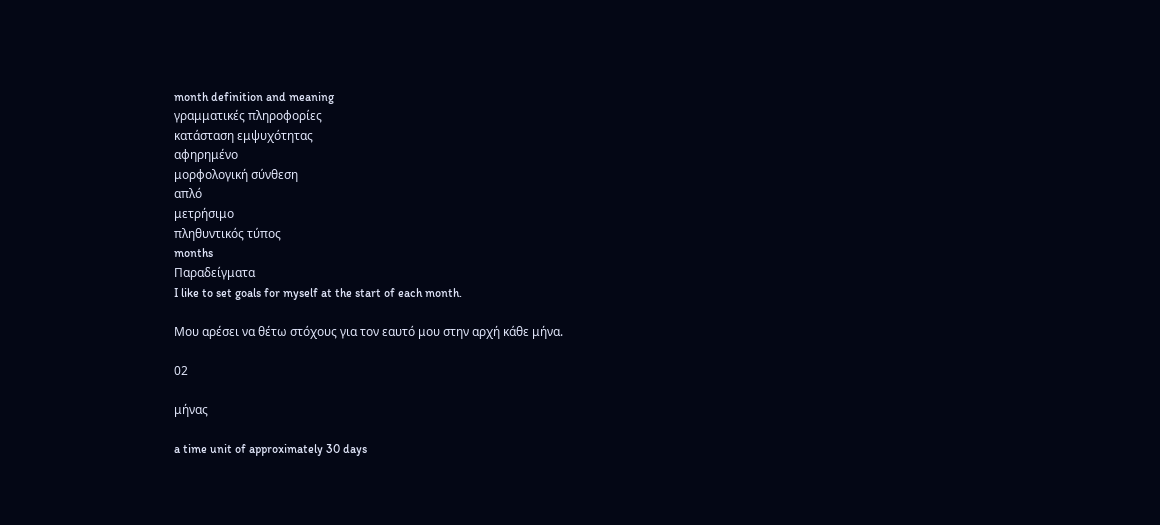month definition and meaning
γραμματικές πληροφορίες
κατάσταση εμψυχότητας
αφηρημένο
μορφολογική σύνθεση
απλό
μετρήσιμο
πληθυντικός τύπος
months
Παραδείγματα
I like to set goals for myself at the start of each month.

Μου αρέσει να θέτω στόχους για τον εαυτό μου στην αρχή κάθε μήνα.

02

μήνας

a time unit of approximately 30 days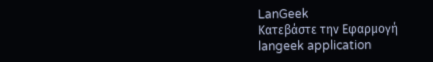LanGeek
Κατεβάστε την Εφαρμογή
langeek application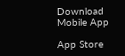Download Mobile App

App Store